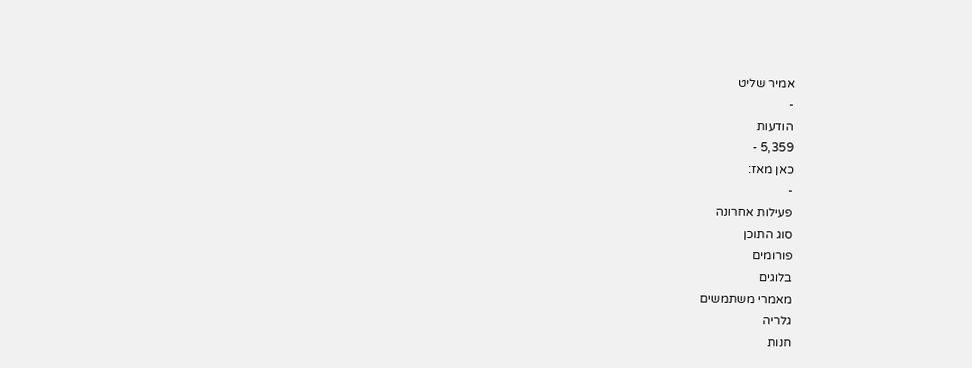אמיר שליט
-
הודעות
5,359 -
כאן מאז:
-
פעילות אחרונה
סוג התוכן
פורומים
בלוגים
מאמרי משתמשים
גלריה
חנות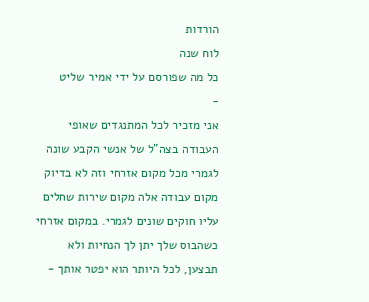הורדות
לוח שנה
כל מה שפורסם על ידי אמיר שליט
-
אני מזכיר לכל המתנגדים שאופי העבודה בצה"ל של אנשי הקבע שונה לגמרי מכל מקום אזרחי וזה לא בדיוק מקום עבודה אלה מקום שירות שחלים עליו חוקים שונים לגמרי. במקום אזרחי כשהבוס שלך יתן לך הנחיות ולא תבצען, לכל היותר הוא יפטר אותך -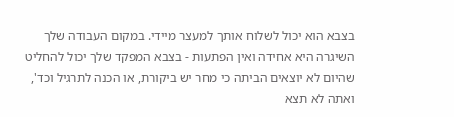בצבא הוא יכול לשלוח אותך למעצר מיידי. במקום העבודה שלך השיגרה היא אחידה ואין הפתעות - בצבא המפקד שלך יכול להחליט שהיום לא יוצאים הביתה כי מחר יש ביקורת, או הכנה לתרגיל וכד', ואתה לא תצא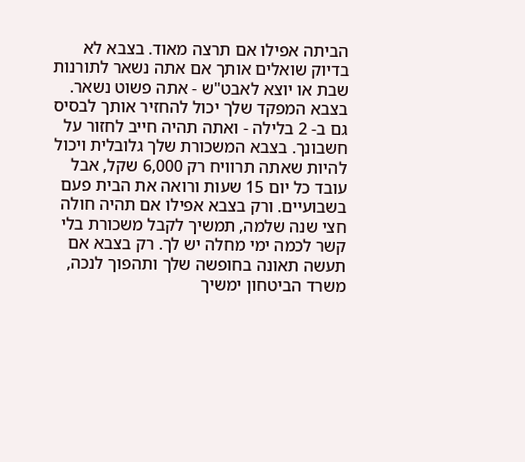הביתה אפילו אם תרצה מאוד. בצבא לא בדיוק שואלים אותך אם אתה נשאר לתורנות שבת או יוצא לאבט"ש - אתה פשוט נשאר. בצבא המפקד שלך יכול להחזיר אותך לבסיס גם ב- 2 בלילה - ואתה תהיה חייב לחזור על חשבונך. בצבא המשכורת שלך גלובלית ויכול להיות שאתה תרוויח רק 6,000 שקל, אבל עובד כל יום 15 שעות ורואה את הבית פעם בשבועיים. ורק בצבא אפילו אם תהיה חולה חצי שנה שלמה, תמשיך לקבל משכורת בלי קשר לכמה ימי מחלה יש לך. רק בצבא אם תעשה תאונה בחופשה שלך ותהפוך לנכה, משרד הביטחון ימשיך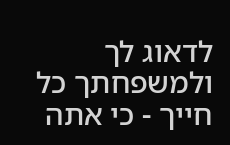לדאוג לך ולמשפחתך כל חייך - כי אתה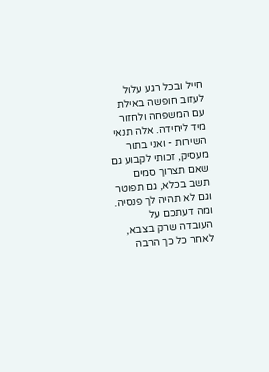חייל ובכל רגע עלול לעזוב חופשה באילת עם המשפחה ולחזור מיד ליחידה. אלה תנאי השירות - ואני בתור מעסיק, זכותי לקבוע גם שאם תצרוך סמים תשב בכלא, גם תפוטר וגם לא תהיה לך פנסיה. ומה דעתכם על העובדה שרק בצבא, לאחר כל כך הרבה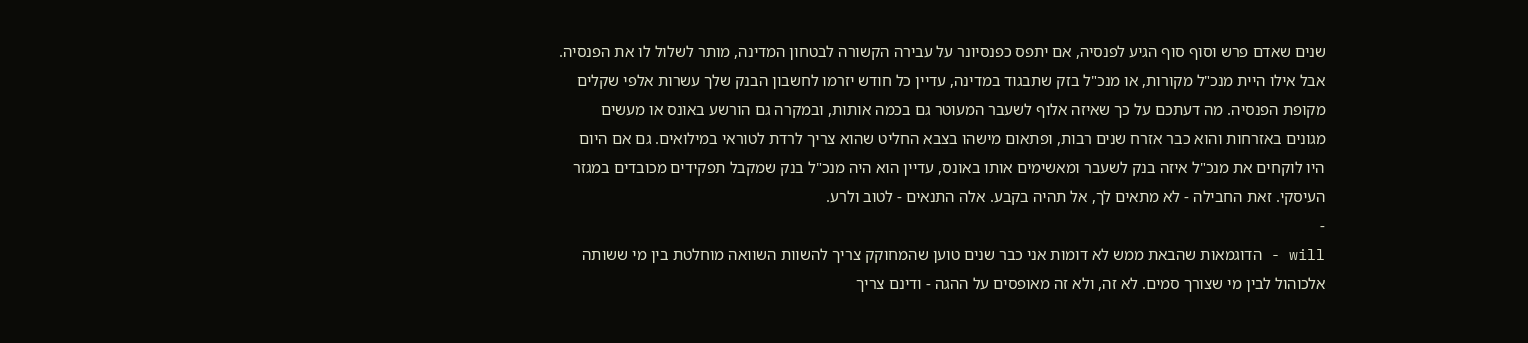שנים שאדם פרש וסוף סוף הגיע לפנסיה, אם יתפס כפנסיונר על עבירה הקשורה לבטחון המדינה, מותר לשלול לו את הפנסיה. אבל אילו היית מנכ"ל מקורות, או מנכ"ל בזק שתבגוד במדינה, עדיין כל חודש יזרמו לחשבון הבנק שלך עשרות אלפי שקלים מקופת הפנסיה. מה דעתכם על כך שאיזה אלוף לשעבר המעוטר גם בכמה אותות, ובמקרה גם הורשע באונס או מעשים מגונים באזרחות והוא כבר אזרח שנים רבות, ופתאום מישהו בצבא החליט שהוא צריך לרדת לטוראי במילואים. גם אם היום היו לוקחים את מנכ"ל איזה בנק לשעבר ומאשימים אותו באונס, עדיין הוא היה מנכ"ל בנק שמקבל תפקידים מכובדים במגזר העיסקי. זאת החבילה - לא מתאים לך, אל תהיה בקבע. אלה התנאים - לטוב ולרע.
-
will - הדוגמאות שהבאת ממש לא דומות אני כבר שנים טוען שהמחוקק צריך להשוות השוואה מוחלטת בין מי ששותה אלכוהול לבין מי שצורך סמים. לא זה, ולא זה מאופסים על ההגה - ודינם צריך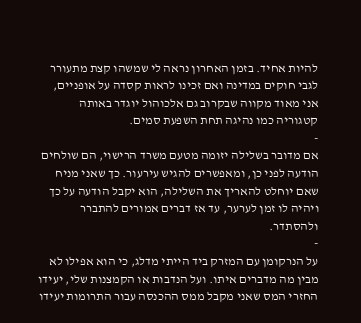להיות אחיד. בזמן האחרון נראה לי שמשהו קצת מתעורר לגבי חוקים במדינה ואם זכינו לראות קסדה על אופניים, אני מאוד מקווה שבקרוב גם אלכוהול יוגדר באותה קטגוריה כמו נהיגה תחת השפעת סמים.
-
אם מדובר בשלילה יזומה מטעם משרד הרישוי, הם שולחים הודעה לפני כן, ומאפשרים להגיש עירעור. כך שאני מניח שאם יוחלט להאריך את השלילה, הוא יקבל הודעה על כך ויהיה לו זמן לערער, עד אז דברים אמורים להתברר ולהסתדר.
-
על הנרקומן עם המזרק ביד הייתי מדלג, כי הוא אפילו לא מבין מה מדברים איתו. ועל הנדבות או הקמצנות שלי, יעידו החזרי המס שאני מקבל ממס ההכנסה עבור התרומות יעידו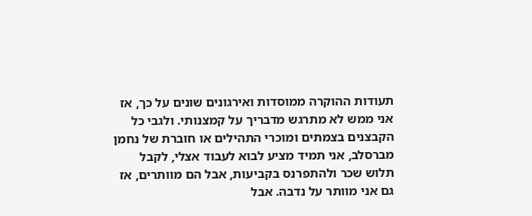תעודות ההוקרה ממוסדות ואירגונים שונים על כך, אז אני ממש לא מתרגש מדבריך על קמצנותי. ולגבי כל הקבצנים בצמתים ומוכרי התהילים או חוברת של נחמן מברסלב, אני תמיד מציע לבוא לעבוד אצלי, לקבל תלוש שכר ולהתפרנס בקביעות, אבל הם מוותרים, אז גם אני מוותר על נדבה. אבל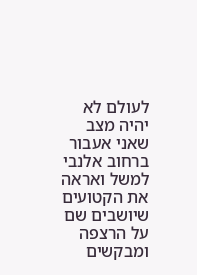לעולם לא יהיה מצב שאני אעבור ברחוב אלנבי למשל ואראה את הקטועים שיושבים שם על הרצפה ומבקשים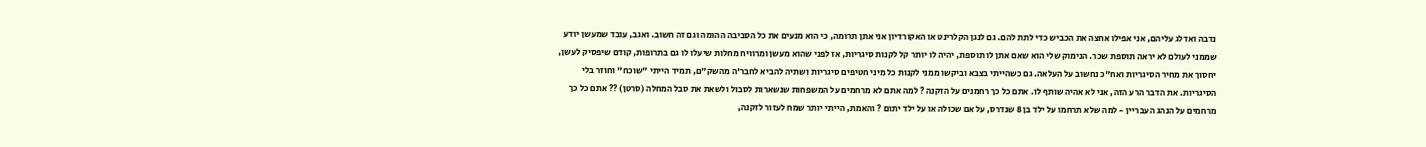נדבה ואדלג עליהם, אני אפילו אחצה את הכביש כדי לתת להם. גם לנגן הקלרינט או האקורדיון אני אתן תרומה, כי הוא מנעים את כל הסביבה ההומה וגם זה חשוב. ואגב, עובד שמעשן יודע שממני לעולם לא יראה תוספת שכר. הנימוק שלי הוא שאם אתן לו תוספת, יהיה לו יותר קל לקנות סיגריות, אז לפני שהוא מעשן ומרוויח מחלות שיעלו לו גם בתרופות, קודם שיפסיק לעשן, יחסוך את מחיר הסיגריות ואח"כ נחשוב על העלאה. גם כשהייתי בצבא וביקשו ממני לקנות כל מיני חטיפים סיגריות ושתיה להביא לחבר'ה מהשק"ם, תמיד הייתי "שוכח" וחוזר בלי הסיגריות. את הדבר הרע הזה, אני לא אהיה שותף לו. אתם כל כך רחמנים על הזקנה ? למה אתם לא מרחמים על המשפחות שנשארות לסבול ולשאת את סבל המחלה (סרטן) ?? אתם כל כך מרחמים על הנהג העבריין - למה שלא תרחמו על ילד בן 8 שנדרס, על אם שכולה או על ילד יתום ? והאמת, הייתי יותר שמח לעזור לזקנה,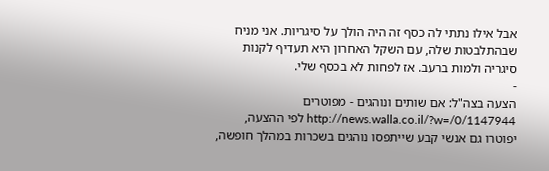אבל אילו נתתי לה כסף זה היה הולך על סיגריות. אני מניח שבהתלבטות שלה, עם השקל האחרון היא תעדיף לקנות סיגריה ולמות ברעב. אז לפחות לא בכסף שלי.
-
הצעה בצה"ל: אם שותים ונוהגים - מפוטרים http://news.walla.co.il/?w=/0/1147944 לפי ההצעה, יפוטרו גם אנשי קבע שייתפסו נוהגים בשכרות במהלך חופשה,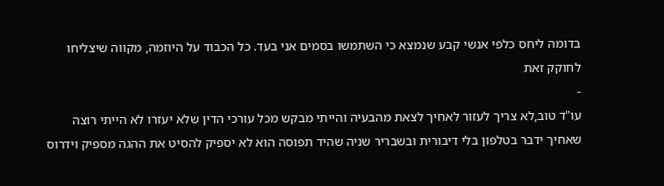בדומה ליחס כלפי אנשי קבע שנמצא כי השתמשו בסמים אני בעד. כל הכבוד על היוזמה, מקווה שיצליחו לחוקק זאת
-
עו"ד טוב,לא צריך לעזור לאחיך לצאת מהבעיה והייתי מבקש מכל עורכי הדין שלא יעזרו לא הייתי רוצה שאחיך ידבר בטלפון בלי דיבורית ובשבריר שניה שהיד תפוסה הוא לא יספיק להסיט את ההגה מספיק וידרוס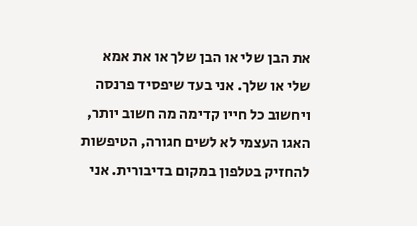את הבן שלי או הבן שלך או את אמא שלי או שלך. אני בעד שיפסיד פרנסה ויחשוב כל חייו קדימה מה חשוב יותר, האגו העצמי לא לשים חגורה, הטיפשות להחזיק בטלפון במקום בדיבורית. אני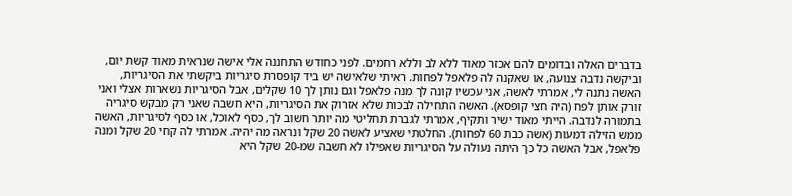בדברים האלה ובדומים להם אכזר מאוד ללא לב וללא רחמים. לפני כחודש התחננה אלי אישה שנראית מאוד קשת יום, וביקשה נדבה צנועה, או שאקנה לה פלאפל לפחות. ראיתי שלאישה יש ביד קופסרת סיגריות ביקשתי את הסיגריות, האשה נתנה לי, אמרתי לאשה, אני עכשיו קונה לך מנה פלאפל וגם נותן לך 10 שקלים, אבל הסיגריות נשארות אצלי ואני זורק אותן לפח (היה חצי קופסא). האשה התחילה לבכות שלא אזרוק את הסיגריות, היא חשבה שאני רק מבקש סיגריה בתמורה לנדבה. הייתי מאוד ישיר ותקיף, אמרתי לגברת תחליטי מה יותר חשוב לך, כסף לאוכל, או כסף לסיגריות, האשה ממש הזילה דמעות (אשה כבת 60 לפחות). החלטתי שאציע לאשה 20 שקל ונראה מה יהיה. אמרתי לה קחי 20 שקל ומנה פלאפל, אבל האשה כל כך היתה נעולה על הסיגריות שאפילו לא חשבה שמ-20 שקל היא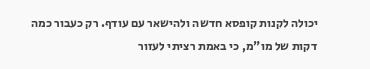יכולה לקנות קופסא חדשה ולהישאר עם עודף. רק כעבור כמה דקות של מו"מ, כי באמת רציתי לעזור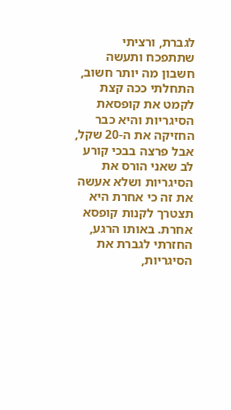לגברת, ורציתי שתתפכח ותעשה חשבון מה יותר חשוב, התחלתי ככה קצת לקמט את קופסאת הסיגריות והיא כבר החזיקה את ה-20 שקל, אבל פרצה בבכי קורע לב שאני הורס את הסיגריות ושלא אעשה את זה כי אחרת היא תצטרך לקנות קופסא אחרת. באותו הרגע, החזרתי לגברת את הסיגריות,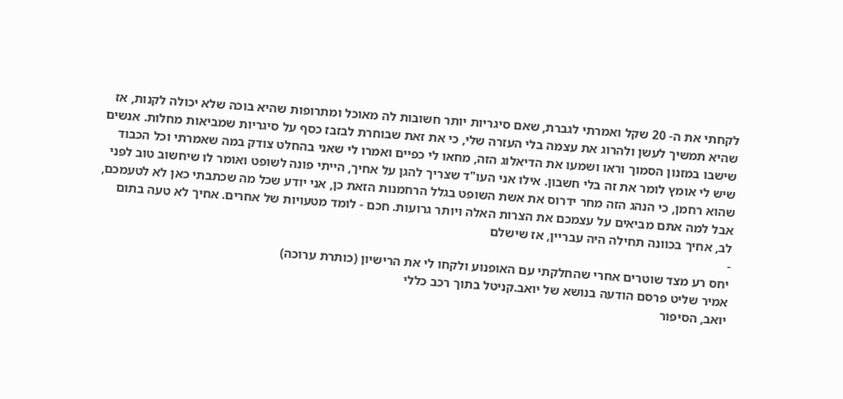לקחתי את ה- 20 שקל ואמרתי לגברת, שאם סיגריות יותר חשובות לה מאוכל ומתרופות שהיא בוכה שלא יכולה לקנות, אז שהיא תמשיך לעשן ולהרוג את עצמה בלי העזרה שלי, כי את זאת שבוחרת לבזבז כסף על סיגריות שמביאות מחלות. אנשים שישבו במזנון הסמוך וראו ושמעו את הדיאלוג הזה, מחאו לי כפיים ואמרו לי שאני בהחלט צודק במה שאמרתי וכל הכבוד שיש לי אומץ לומר את זה בלי חשבון. אילו אני העו"ד שצריך להגן על אחיך, הייתי פונה לשופט ואומר לו שיחשוב טוב לפני שהוא רחמן, כי הנהג הזה מחר ידרוס את אשת השופט בגלל הרחמנות הזאת כן, אני יודע שכל מה שכתבתי כאן לא לטעמכם, אבל למה אתם מביאים על עצמכם את הצרות האלה ויותר גרועות. חכם - לומד מטעויות של אחרים. אחיך לא טעה בתום לב, אחיך בכוונה תחילה היה עבריין, אז שישלם
-
יחס רע מצד שוטרים אחרי שהחלקתי עם האופנוע ולקחו לי את הרישיון (כותרת ערוכה)
אמיר שליט פרסם הודעה בנושא של יואב.קניטל בתוך רכב כללי
יואב, הסיפור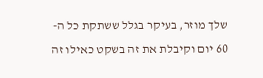שלך מוזר, בעיקר בגלל ששתקת כל ה- 60 יום וקיבלת את זה בשקט כאילו זה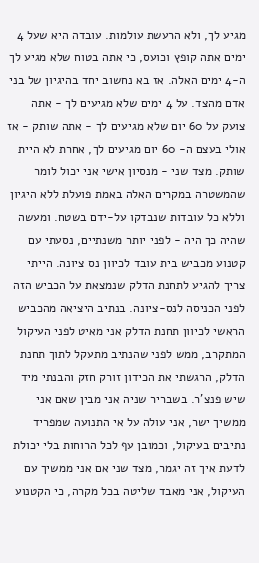מגיע לך, ולא הרעשת עולמות. עובדה היא שעל 4 ימים אתה קופץ וכועס, כי אתה בטוח שלא מגיע לך ה-4 ימים האלה. אז בא נחשוב יחד בהיגיון של בני אדם מהצד. על 4 ימים שלא מגיעים לך - אתה צועק על 60 יום שלא מגיעים לך - אתה שותק - אז אולי בעצם ה- 60 יום מגיעים לך, אחרת לא היית שותק. מצד שני - מנסיון אישי אני יכול לומר שהמשטרה במקרים האלה באמת פועלת ללא היגיון וללא כל עובדות שנבדקו על-ידם בשטח. ומעשה שהיה כך היה - לפני יותר משנתיים, נסעתי עם קטנוע מכביש בית עובד לכיוון נס ציונה. הייתי צריך להגיע לתחנת הדלק שנמצאת על הכביש הזה לפני הכניסה לנס-ציונה. בנתיב היציאה מהכביש הראשי לכיוון תחנת הדלק אני מאיט לפני העיקול המתקרב, ממש לפני שהנתיב מתעקל לתוך תחנת הדלק, הרגשתי את הכידון זורק חזק והבנתי מיד שיש פנצ'ר. בשבריר שניה אני מבין שאם אני ממשיך ישר, אני עולה על אי התנועה שמפריד נתיבים בעיקול, וכמובן עף לכל הרוחות בלי יכולת לדעת איך זה יגמר, מצד שני אם אני ממשיך עם העיקול, אני מאבד שליטה בכל מקרה, כי הקטנוע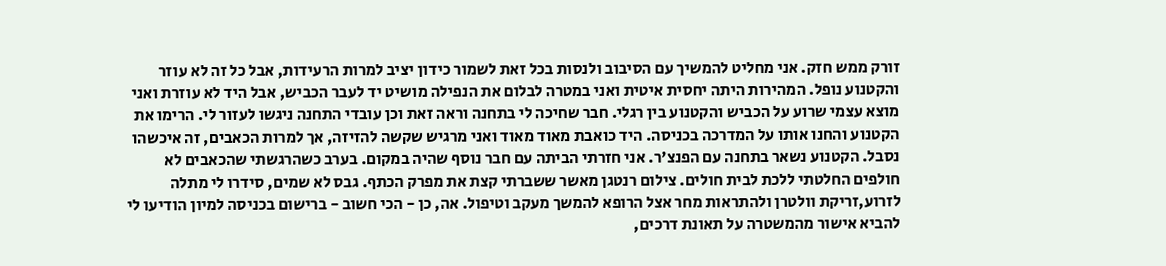זורק ממש חזק. אני מחליט להמשיך עם הסיבוב ולנסות בכל זאת לשמור כידון יציב למרות הרעידות, אבל כל זה לא עוזר והקטנוע נופל. המהירות היתה יחסית איטית ואני במטרה לבלום את הנפילה מושיט יד לעבר הכביש, אבל היד לא עוזרת ואני מוצא עצמי שרוע על הכביש והקטנוע בין רגלי. חבר שחיכה לי בתחנה וראה זאת וכן עובדי התחנה ניגשו לעזור לי. הרימו את הקטנוע והחנו אותו על המדרכה בכניסה. היד כואבת מאוד מאוד ואני מרגיש שקשה להזיזה, אך למרות הכאבים, זה איכשהו נסבל. הקטנוע נשאר בתחנה עם הפנצ'ר. אני חזרתי הביתה עם חבר נוסף שהיה במקום. בערב כשהרגשתי שהכאבים לא חולפים החלטתי ללכת לבית חולים. צילום רנטגן מאשר ששברתי קצת את מפרק הכתף. גבס לא שמים, סידרו לי מתלה לזרוע,זריקת וולטרן ולהתראות מחר אצל הרופא להמשך מעקב וטיפול. אה, כן - הכי חשוב - ברישום בכניסה למיון הודיעו לי להביא אישור מהמשטרה על תאונת דרכים,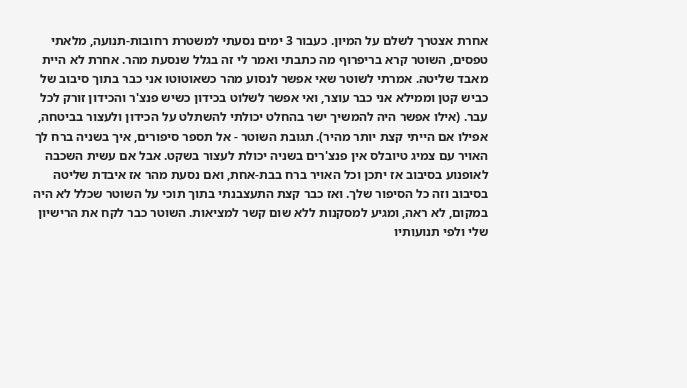אחרת אצטרך לשלם על המיון. כעבור 3 ימים נסעתי למשטרת רחובות-תנועה, מלאתי טפסים, השוטר קרא בריפרוף מה כתבתי ואמר לי זה בגלל שנסעת מהר. אחרת לא היית מאבד שליטה. אמרתי לשוטר שאי אפשר לנסוע מהר כשאוטוטו אני כבר בתוך סיבוב של כביש קטן וממילא אני כבר עוצר, ואי אפשר לשלוט בכידון כשיש פנצ'ר והכידון זורק לכל עבר. (אילו אפשר היה להמשיך ישר בהחלט יכולתי להשתלט על הכידון ולעצור בביטחה, אפילו אם הייתי קצת יותר מהיר). תגובת השוטר - אל תספר סיפורים, איך בשניה ברח לך האויר עם צמיג טיובלס אין פנצ'רים בשניה יכולת לעצור בשקט. אבל אם עשית השכבה לאופנוע בסיבוב אז יתכן וכל האויר ברח בבת-אחת, ואם נסעת מהר אז איבדת שליטה בסיבוב וזה כל הסיפור שלך. ואז כבר קצת התעצבנתי בתוך תוכי על השוטר שכלל לא היה במקום, לא ראה, ומגיע למסקנות ללא שום קשר למציאות. השוטר כבר לקח את הרישיון שלי ולפי תנועותיו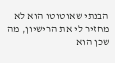הבנתי שאוטוטו הוא לא מחזיר לי את הרישיון, מה שכן הוא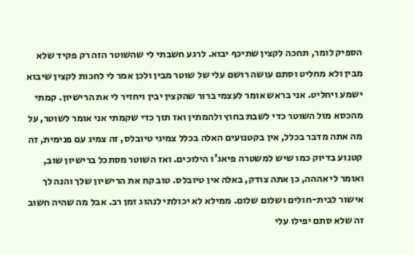הספיק לומר, תחכה לקצין שתיכף יבוא. לרגע חשבתי לי שהשוטר הזה רק פקיד שלא מבין ולא מחליט וסתם עושה רושם עלי של שוטר מבין ולכן אמר לי לחכות לקצין שיבוא ישמע ויחליט. אני בראש אומר לעצמי ברור שהקצין יבין ויחזיר לי את הרישיון. קמתי מהכסא מול השוטר כדי לשבת בחוץ ולהמתין ואז תוך כדי שקמתי אני אומר לשוטר, על מה אתה מדבר בכלל, אין בקטנועים האלה בכלל צמיגי טיובלס, זה צמיג עם פנימית, זה קטנוע בדיוק כמו שיש למשטרה פיאג'ו הילוכים. ואז השוטר מסתכל ברישיון שוב, ואומר לי אההה, כן אתה צודק, באלה אין טיובלס. טוב קח את הרישיון שלך והנה לך אישור לבית-חולים ושלום שלום. ממילא לא יכולתי לנהוג זמן רב. אבל מה שהיה חשוב זה שלא סתם יפילו עלי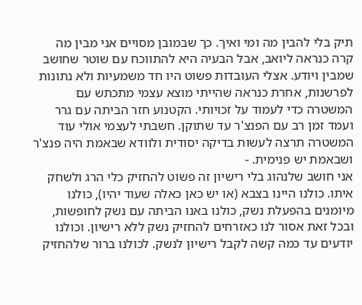תיק בלי להבין מה ומי ואיך. כך שבמובן מסויים אני מבין מה קרה כנראה ליואב, אבל הבעיה היא להתווכח עם שוטר שחושב שמבין ויודע. אצלי העובדות פשוט היו חד משמעיות ולא נתונות לפרשנות, אחרת כנראה שהייתי מוצא עצמי מתכתש עם המשטרה כדי לעמוד על זכויותי. הקטנוע חזר הביתה עם גרר ועמד זמן רב עם הפנצ'ר עד שתוקן. חשבתי לעצמי אולי עוד המשטרה תרצה לעשות בדיקה יסודית ולוודא שבאמת היה פנצ'ר ושבאמת יש פנימית. -
אני חושב שלנהוג בלי רישיון זה פשוט להחזיק כלי הרג ולשחק איתו. כולנו היינו בצבא (או יש כאן כאלה שעוד יהיו), כולנו מיומנים בהפעלת נשק, כולנו באנו הביתה עם נשק לחופשות, ובכל זאת אסור לנו כאזרחים להחזיק נשק ללא רישיון. וכולנו יודעים עד כמה קשה לקבל רישיון לנשק. לכולנו ברור שלהחזיק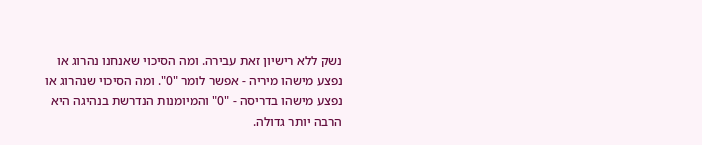נשק ללא רישיון זאת עבירה. ומה הסיכוי שאנחנו נהרוג או נפצע מישהו מיריה - אפשר לומר "0". ומה הסיכוי שנהרוג או נפצע מישהו בדריסה - "0" והמיומנות הנדרשת בנהיגה היא הרבה יותר גדולה.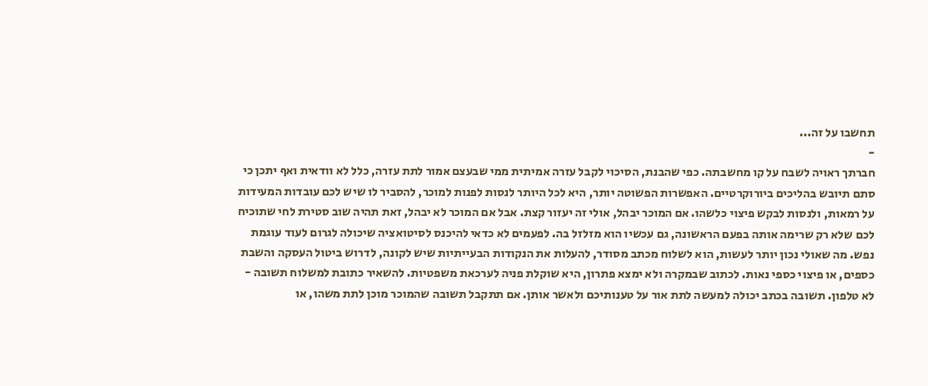תחשבו על זה...
-
חברתך ראויה לשבח על קו מחשבתה. כפי שהבנת, הסיכוי לקבל עזרה אמיתית ממי שבעצם אמור לתת עזרה, כלל לא וודאית ואף יתכן כי סתם תיובש בהליכים ביורוקרטיים. האפשרות הפשוטה יותר, היא לכל היותר לנסות לפנות למוכר, להסביר לו שיש לכם עובדות המעידות על רמאות, ולנסות לבקש פיצוי כלשהו. אם המוכר יבהל, אולי זה יעזור קצת. אבל אם המוכר לא יבהל, זאת תהיה שוב סטירת לחי שתוכיח לכם שלא רק שרימה אותה בפעם הראשונה, גם עכשיו הוא מזלזל בה. לפעמים לא כדאי להיכנס לסיטואציה שיכולה לגרום לעוד עוגמת נפש. מה שאולי נכון יותר לעשות, הוא לשלוח מכתב מסודר, להעלות את הנקודות הבעייתיות שיש לקונה, לדרוש ביטול העסקה והשבת כספים, או פיצוי כספי נאות. לכתוב שבמקרה ולא ימצא פתרון, היא שוקלת פניה לערכאת משפטיות. להשאיר כתובת למשלוח תשובה - לא טלפון. תשובה בכתב יכולה למעשה לתת אור על טענותיכם ולאשר אותן. אם תתקבל תשובה שהמוכר מוכן לתת משהו, או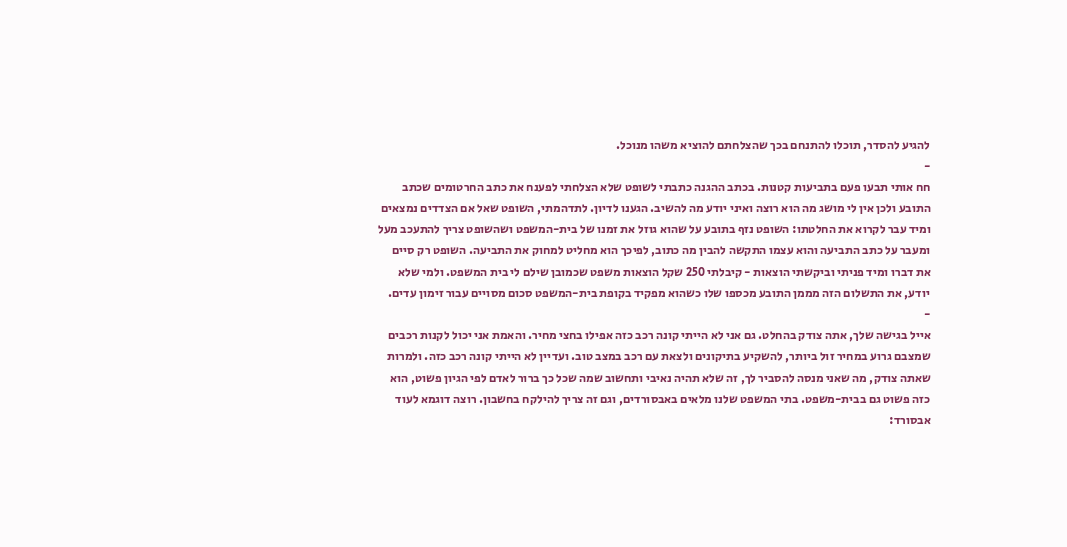להגיע להסדר, תוכלו להתנחם בכך שהצלחתם להוציא משהו מנוכל.
-
חח אותי תבעו פעם בתביעות קטנות. בכתב ההגנה כתבתי לשופט שלא הצלחתי לפענח את כתב החרטומים שכתב התובע ולכן אין לי מושג מה הוא רוצה ואיני יודע מה להשיב. הגענו לדיון. לתדהמתי, השופט שאל אם הצדדים נמצאים ומיד עבר לקרוא את החלטתו: השופט נזף בתובע על שהוא גוזל את זמנו של בית-המשפט ושהשופט צריך להתעכב מעל ומעבר על כתב התביעה והוא עצמו התקשה להבין מה כתוב, לפיכך הוא מחליט למחוק את התביעה. השופט רק סיים את דברו ומיד פניתי וביקשתי הוצאות - קיבלתי 250 שקל הוצאות משפט שכמובן שילם לי בית המשפט. ולמי שלא יודע, את התשלום הזה מממן התובע מכספו שלו כשהוא מפקיד בקופת בית-המשפט סכום מסויים עבור זימון עדים.
-
אייל בגישה שלך, אתה צודק בהחלט. גם אני לא הייתי קונה רכב כזה אפילו בחצי מחיר. והאמת אני יכול לקנות רכבים שמצבם גרוע במחיר זול ביותר, להשקיע בתיקונים ולצאת עם רכב במצב טוב. ועדיין לא הייתי קונה רכב כזה. ולמרות שאתה צודק, מה שאני מנסה להסביר לך, זה שלא תהיה נאיבי ותחשוב שמה שכל כך ברור לאדם לפי הגיון פשוט, הוא כזה פשוט גם בבית-משפט. בתי המשפט שלנו מלאים באבסורדים, וגם זה צריך להילקח בחשבון. רוצה דוגמא לעוד אבסורד: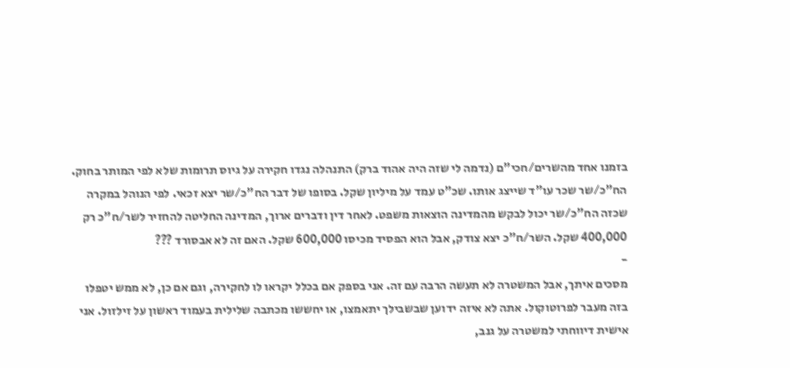בזמנו אחד מהשרים/חכי"ם (נדמה לי שזה היה אהוד ברק) התנהלה נגדו חקירה על גיוס תרומות שלא לפי המותר בחוק. הח"כ/שר שכר עו"ד שייצג אותו. שכ"ט עמד על מיליון שקל. בסופו של דבר הח"כ/שר יצא זכאי. לפי הנוהל במקרה שכזה הח"כ/שר יכול לבקש מהמדינה הוצאות משפט. לאחר דין ודברים ארוך, המדינה החליטה להחזיר לשר/ח"כ רק 400,000 שקל. השר/ח"כ יצא צודק, אבל הוא הפסיד מכיסו 600,000 שקל. האם זה לא אבסורד ???
-
מסכים איתך, אבל המשטרה לא תעשה הרבה עם זה. אני בספק אם בכלל יקראו לו לחקירה, וגם אם כן, לא ממש יטפלו בזה מעבר לפרוטוקול. אתה לא איזה ידוען שבשבילך יתאמצו, או יחששו מכתבה שלילית בעמוד ראשון על זילזול. אני אישית דיווחתי למשטרה על גנב,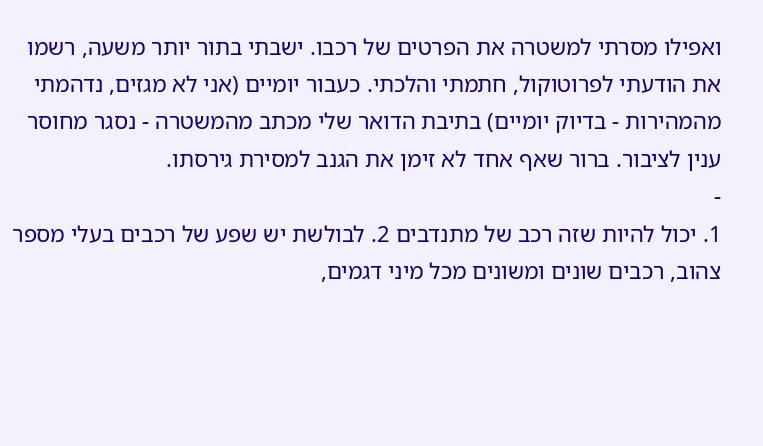ואפילו מסרתי למשטרה את הפרטים של רכבו. ישבתי בתור יותר משעה, רשמו את הודעתי לפרוטוקול, חתמתי והלכתי. כעבור יומיים (אני לא מגזים, נדהמתי מהמהירות - בדיוק יומיים) בתיבת הדואר שלי מכתב מהמשטרה - נסגר מחוסר ענין לציבור. ברור שאף אחד לא זימן את הגנב למסירת גירסתו.
-
1. יכול להיות שזה רכב של מתנדבים 2. לבולשת יש שפע של רכבים בעלי מספר צהוב, רכבים שונים ומשונים מכל מיני דגמים,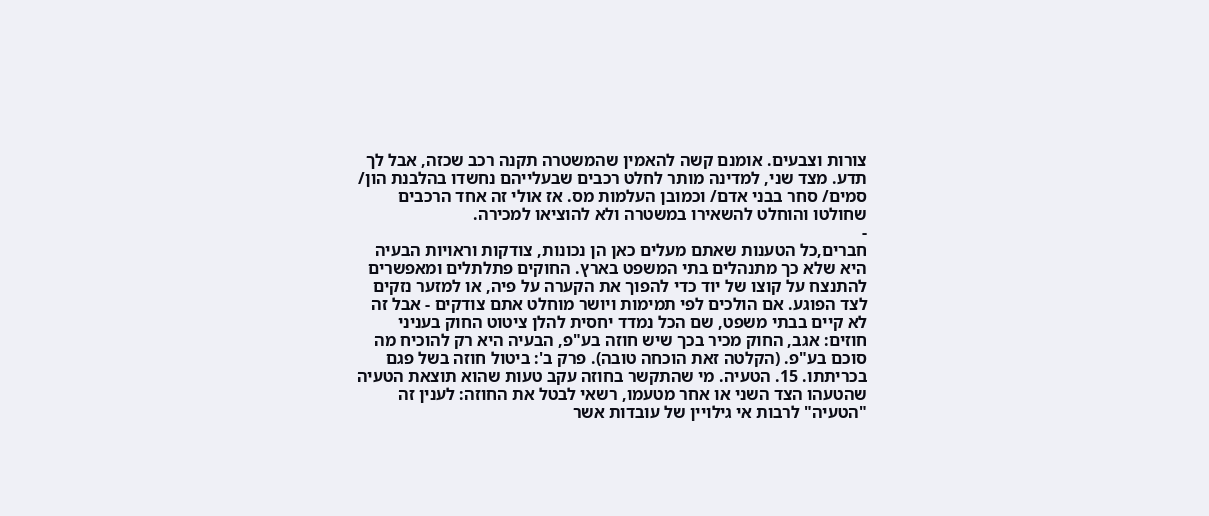צורות וצבעים. אומנם קשה להאמין שהמשטרה תקנה רכב שכזה, אבל לך תדע. מצד שני, למדינה מותר לחלט רכבים שבעלייהם נחשדו בהלבנת הון/ סמים/ סחר בבני אדם/ וכמובן העלמות מס. אז אולי זה אחד הרכבים שחולטו והוחלט להשאירו במשטרה ולא להוציאו למכירה.
-
חברים,כל הטענות שאתם מעלים כאן הן נכונות, צודקות וראויות הבעיה היא שלא כך מתנהלים בתי המשפט בארץ. החוקים פתלתלים ומאפשרים להתנצח על קוצו של יוד כדי להפוך את הקערה על פיה, או למזער נזקים לצד הפוגע. אם הולכים לפי תמימות ויושר מוחלט אתם צודקים - אבל זה לא קיים בבתי משפט, שם הכל נמדד יחסית להלן ציטוט החוק בעניני חוזים: אגב, החוק מכיר בכך שיש חוזה בע"פ, הבעיה היא רק להוכיח מה סוכם בע"פ. (הקלטה זאת הוכחה טובה). פרק ב': ביטול חוזה בשל פגם בכריתתו. 15. הטעיה. מי שהתקשר בחוזה עקב טעות שהוא תוצאת הטעיה שהטעהו הצד השני או אחר מטעמו, רשאי לבטל את החוזה: לענין זה "הטעיה" לרבות אי גילויין של עובדות אשר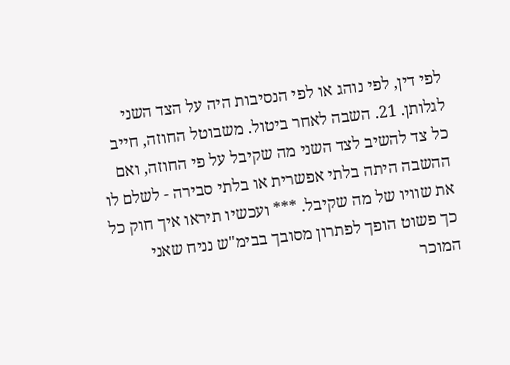לפי דין, לפי נוהג או לפי הנסיבות היה על הצד השני לגלותן. 21. השבה לאחר ביטול. משבוטל החוזה, חייב כל צד להשיב לצד השני מה שקיבל על פי החוזה, ואם ההשבה היתה בלתי אפשרית או בלתי סבירה - לשלם לו את שוויו של מה שקיבל. *** ועכשיו תיראו איך חוק כל כך פשוט הופך לפתרון מסובך בבימ"ש נניח שאני המוכר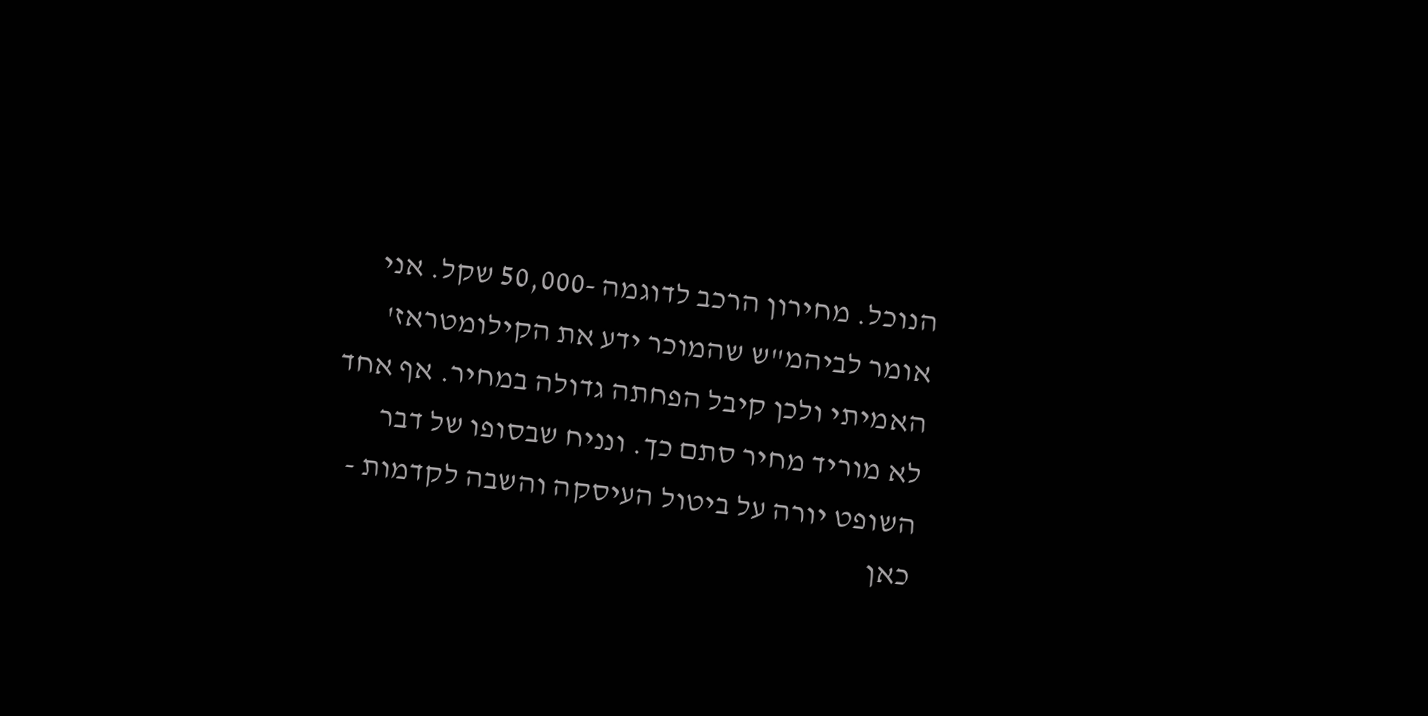הנוכל. מחירון הרכב לדוגמה -50,000 שקל. אני אומר לביהמ"ש שהמוכר ידע את הקילומטראז' האמיתי ולכן קיבל הפחתה גדולה במחיר. אף אחד לא מוריד מחיר סתם כך. ונניח שבסופו של דבר השופט יורה על ביטול העיסקה והשבה לקדמות - כאן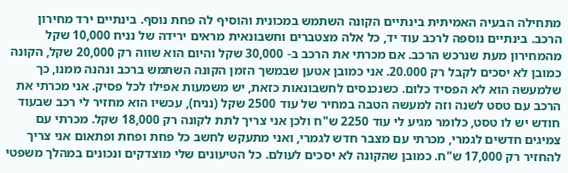מתחילה הבעיה האמיתית בינתיים הקונה השתמש במכונית והוסיף לה פחת נוסף. בינתיים ירד מחירון הרכב. בינתיים נוספה לרכב עוד יד, כל אלה מצטברים וחשבונאית מראים ירידה של נניח 10,000 שקל מהמחירון מעת שנרכש הרכב. אם מכרתי את הרכב ב- 30,000 שקל והיום הוא שווה רק 20,000 שקל, הקונה כמובן לא יסכים לקבל רק 20.000. אני כמובן אטען שבמשך הזמן הקונה השתמש ברכב ונהנה ממנו, כך שלמעשה הוא לא הפסיד כלום. כשנכנסים לחשבונאות כזאת, יש משמעות אפילו לכל פסיק. אני מכרתי את הרכב עם טסט לשנה וזה למעשה הטבה במחיר של עוד 2500 שקל (נניח), עכשיו הוא מחזיר לי רכב שבעוד חודש יש לו טסט, כלומר מגיע לי עוד 2250 ש"ח ולכן אני צריך לתת לקונה רק 18,000 שקל. מכרתי עם צמיגים חדשים לגמרי, מכרתי עם מצבר חדש לגמרי, ואני מתעקש לחשב כל פחת ופחת ופתאום אני צריך להחזיר רק 17,000 ש"ח. כמובן שהקונה לא יסכים לעולם. כל הטיעונים שלי מוצדקים ונכונים במהלך משפטי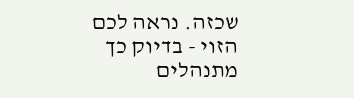שכזה. נראה לכם הזוי - בדיוק כך מתנהלים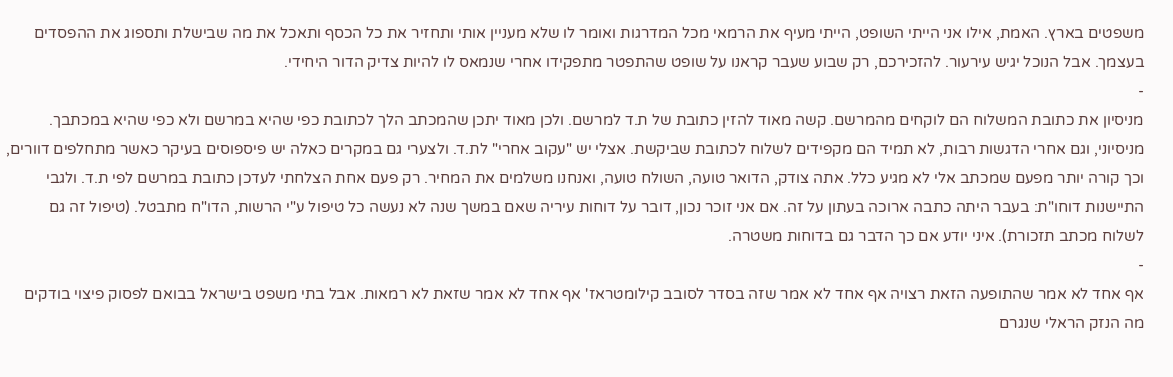משפטים בארץ. האמת, אילו אני הייתי השופט, הייתי מעיף את הרמאי מכל המדרגות ואומר לו שלא מעניין אותי ותחזיר את כל הכסף ותאכל את מה שבישלת ותספוג את ההפסדים בעצמך. אבל הנוכל יגיש עירעור. להזכירכם, רק שבוע שעבר קראנו על שופט שהתפטר מתפקידו אחרי שנמאס לו להיות צדיק הדור היחידי.
-
מניסיון את כתובת המשלוח הם לוקחים מהמרשם. קשה מאוד להזין כתובת של ת.ד למרשם. ולכן מאוד יתכן שהמכתב הלך לכתובת כפי שהיא במרשם ולא כפי שהיא במכתבך. מניסיוני, וגם אחרי הדגשות רבות, לא תמיד הם מקפידים לשלוח לכתובת שביקשת. אצלי יש "עקוב אחרי" לת.ד. ולצערי גם במקרים כאלה יש פיספוסים בעיקר כאשר מתחלפים דוורים, וכך קורה יותר מפעם שמכתב אלי לא מגיע כלל. אתה צודק, הדואר טועה, השולח טועה, ואנחנו משלמים את המחיר. רק פעם אחת הצלחתי לעדכן כתובת במרשם לפי ת.ד. ולגבי התיישנות דוחו"ת: בעבר היתה כתבה ארוכה בעתון על זה. אם אני זוכר נכון, דובר על דוחות עיריה שאם במשך שנה לא נעשה כל טיפול ע"י הרשות, הדו"ח מתבטל. (טיפול זה גם לשלוח מכתב תזכורת). איני יודע אם כך הדבר גם בדוחות משטרה.
-
אף אחד לא אמר שהתופעה הזאת רצויה אף אחד לא אמר שזה בסדר לסובב קילומטראז' אף אחד לא אמר שזאת לא רמאות. אבל בתי משפט בישראל בבואם לפסוק פיצוי בודקים מה הנזק הראלי שנגרם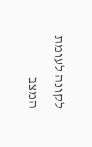לקונה לעומת המצב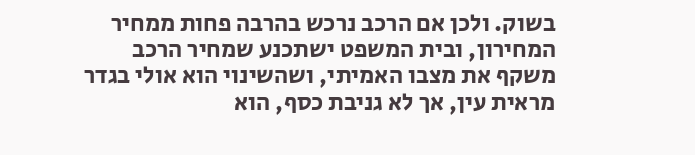בשוק. ולכן אם הרכב נרכש בהרבה פחות ממחיר המחירון, ובית המשפט ישתכנע שמחיר הרכב משקף את מצבו האמיתי, ושהשינוי הוא אולי בגדר מראית עין, אך לא גניבת כסף, הוא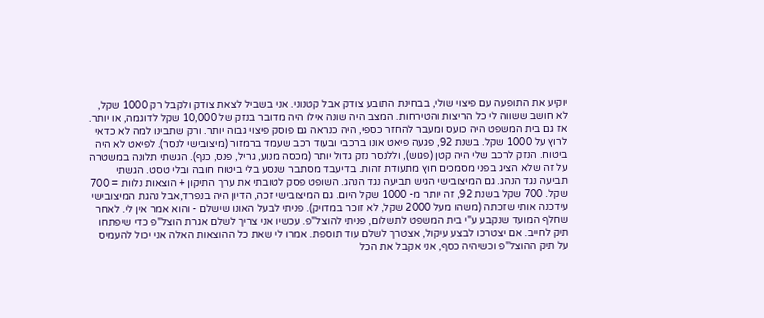יוקיע את התופעה עם פיצוי שולי, בבחינת התובע צודק אבל קטנוני. אני בשביל לצאת צודק ולקבל רק 1000 שקל, לא חושב ששווה לי כל הריצות והטירחות. המצב היה שונה אילו היה מדובר בנזק של 10,000 שקל לדוגמה, או יותר. אז גם בית המשפט היה כועס ומעבר להחזר כספי, היה כנראה גם פוסק פיצוי גבוה יותר. ורק שתבינו למה לא כדאי לרוץ על 1000 שקל. בשנת 92, פגעה פיאט אונו ברכבי ובעוד רכב שעמד ברמזור (מיצובישי לנסר). לפיאט לא היה ביטוח. הנזק לרכב שלי היה קטן (פגוש), וללנסר נזק גדול יותר (מכסה מנוע, גריל, פנס, כנף). הגשתי תלונה במשטרה על זה שלא הציג בפני מסמכים חוץ מתעודת זהות. בדיעבד מסתבר שנסע בלי ביטוח חובה ובלי טסט. הגשתי תביעה נגד הנהג. גם המיצובישי הגיש תביעה נגד הנהג. השופט פסק לטובתי את ערך התיקון + הוצאות נלוות = 700 שקל. 700 שקל בשנת 92, זה יותר מ- 1000 שקל היום. גם המיצובישי זכה, הדיון היה בנפרד,אבל נהגת המיצובישי עידכנה אותי שזכתה (משהו מעל 2000 שקל, לא זוכר במדויק). פניתי לבעל האונו שישלם - והוא אמר אין לי. לאחר שחלף המועד שנקבע ע"י בית המשפט לתשלום, פניתי להוצל"פ. עכשיו אני צריך לשלם אגרת הוצל"פ כדי שיפתחו תיק לחייב. אם יצטרכו לבצע עיקול, אצטרך לשלם עוד תוספת. אמרו לי שאת כל ההוצאות האלה אני יכול להעמיס על תיק ההוצל"פ וכשיהיה כסף, אני אקבל את הכל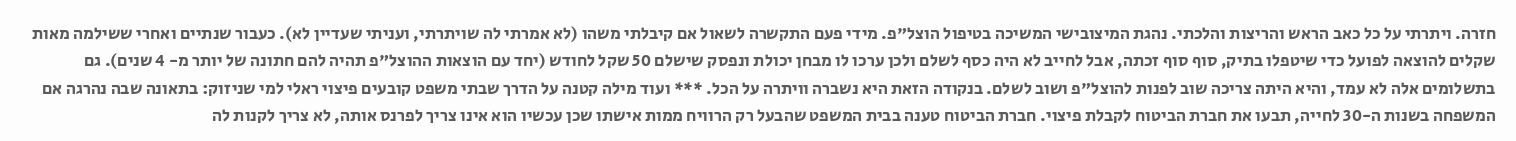חזרה. ויתרתי על כל כאב הראש והריצות והלכתי. נהגת המיצובישי המשיכה בטיפול הוצל"פ. מידי פעם התקשרה לשאול אם קיבלתי משהו (לא אמרתי לה שויתרתי, ועניתי שעדיין לא). כעבור שנתיים ואחרי ששילמה מאות שקלים להוצאה לפועל כדי שיטפלו בתיק, סוף סוף זכתה, אבל לחייב לא היה כסף לשלם ולכן ערכו לו מבחן יכולת ונפסק שישלם 50 שקל לחודש (יחד עם הוצאות ההוצל"פ תהיה להם חתונה של יותר מ- 4 שנים). גם בתשלומים אלה לא עמד, והיא היתה צריכה שוב לפנות להוצל"פ ושוב לשלם. בנקודה הזאת היא נשברה וויתרה על הכל. *** ועוד מילה קטנה על הדרך שבתי משפט קובעים פיצוי ראלי למי שניזוק: בתאונה שבה נהרגה אם המשפחה בשנות ה-30 לחייה, תבעו את חברת הביטוח לקבלת פיצוי. חברת הביטוח טענה בבית המשפט שהבעל רק הרוויח ממות אישתו שכן עכשיו הוא אינו צריך לפרנס אותה, לא צריך לקנות לה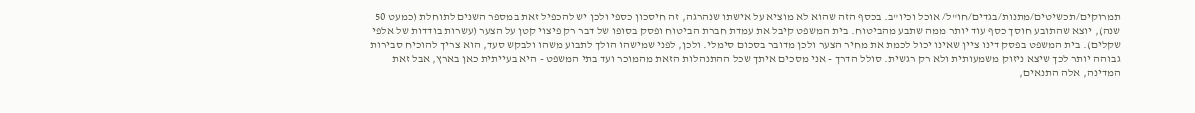תמרוקים/תכשיטים/מתנות/בגדים/חו"ל/ אוכל וכיו"ב. בכסף הזה שהוא לא מוציא על אישתו שנהרגה, זה חיסכון כספי ולכן יש להכפיל זאת במספר השנים לתוחלת (כמעט 50 שנה), יוצא שהתובע חוסך כסף עוד יותר ממה שתבע מהביטוח. בית המשפט קיבל את עמדת חברת הביטוח ופסק בסופו של דבר רק פיצוי קטן על הצער (עשרות בודדות של אלפי שקלים). בית המשפט בפסק דינו ציין שאינו יכול לכמת את מחיר הצער ולכן מדובר בסכום סימלי. ולכן, לפני שמישהו הולך לתבוע משהו ולבקש סעד, הוא צריך להוכיח סבירות גבוהה יותר לכך שיצא ניזוק משמעותית ולא רק רגשית. סולל הדרך - אני מסכים איתך שכל ההתנהלות הזאת מהמוכר ועד בתי המשפט - היא בעייתית כאן בארץ, אבל זאת המדינה, אלה התנאים,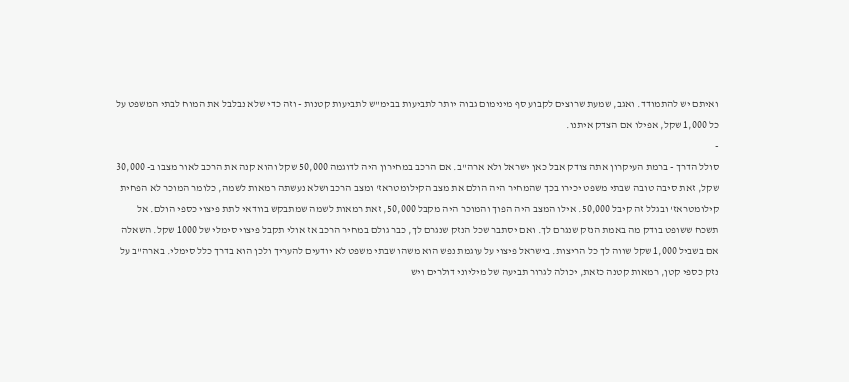ואיתם יש להתמודד. ואגב, שמעת שרוצים לקבוע סף מינימום גבוה יותר לתביעות בבימ"ש לתביעות קטנות - וזה כדי שלא נבלבל את המוח לבתי המשפט על כל 1,000 שקל, אפילו אם הצדק איתנו.
-
סולל הדרך - ברמת העיקרון אתה צודק אבל כאן ישראל ולא ארה"ב. אם הרכב במחירון היה לדוגמה 50,000 שקל והוא קנה את הרכב לאור מצבו ב- 30,000 שקל, זאת סיבה טובה שבתי משפט יכירו בכך שהמחיר היה הולם את מצב הקילומטראז' ומצב הרכב ושלא נעשתה רמאות לשמה, כלומר המוכר לא הפחית קילומטראז' ובגלל זה קיבל 50,000. אילו המצב היה הפוך והמוכר היה מקבל 50,000, זאת רמאות לשמה שמתבקש בוודאי לתת פיצוי כספי הולם. אל תשכח ששופט בודק מה באמת הנזק שנגרם לך. ואם יסתבר שכל הנזק שנגרם לך, כבר גולם במחיר הרכב אז אולי תקבל פיצוי סימלי של 1000 שקל. השאלה אם בשביל 1,000 שקל שווה לך כל הריצות. בישראל פיצוי על עוגמת נפש הוא משהו שבתי משפט לא יודעים להעריך ולכן הוא בדרך כלל סימלי. בארה"ב על נזק כספי קטן, רמאות קטנה כזאת, יכולה לגרור תביעה של מיליוני דולרים ויש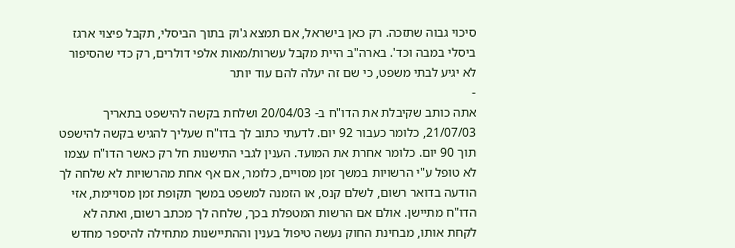סיכוי גבוה שתזכה. רק כאן בישראל, אם תמצא ג'וק בתוך הביסלי, תקבל פיצוי ארגז ביסלי במבה וכד'. בארה"ב היית מקבל עשרות/מאות אלפי דולרים, רק כדי שהסיפור לא יגיע לבתי משפט, כי שם זה יעלה להם עוד יותר
-
אתה כותב שקיבלת את הדו"ח ב- 20/04/03 ושלחת בקשה להישפט בתאריך 21/07/03, כלומר כעבור 92 יום. לדעתי כתוב לך בדו"ח שעליך להגיש בקשה להישפט תוך 90 יום. כלומר אחרת את המועד. הענין לגבי התישנות חל רק כאשר הדו"ח עצמו לא טופל ע"י הרשויות במשך זמן מסויים, כלומר, אם אף אחת מהרשויות לא שלחה לך הודעה בדואר רשום, לשלם קנס, או הזמנה למשפט במשך תקופת זמן מסויימת, אזי הדו"ח מתיישן. אולם אם הרשות המטפלת בכך, שלחה לך מכתב רשום, ואתה לא לקחת אותו, מבחינת החוק נעשה טיפול בענין וההתיישנות מתחילה להיספר מחדש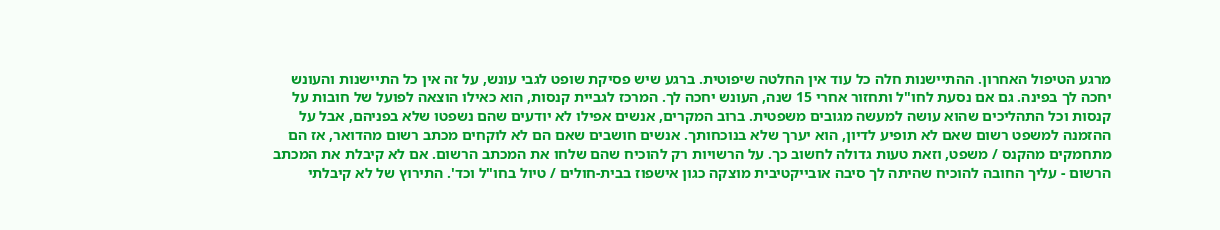מרגע הטיפול האחרון. ההתיישנות חלה כל עוד אין החלטה שיפוטית. ברגע שיש פסיקת שופט לגבי עונש, על זה אין כל התיישנות והעונש יחכה לך בפינה. גם אם נסעת לחו"ל ותחזור אחרי 15 שנה, העונש יחכה לך. המרכז לגביית קנסות, הוא כאילו הוצאה לפועל של חובות על קנסות וכל התהליכים שהוא עושה למעשה מגובים משפטית. ברוב המקרים, אנשים אפילו לא יודעים שהם נשפטו שלא בפניהם, אבל על ההזמנה למשפט רשום שאם לא תופיע לדיון, הוא יערך שלא בנוכחותך. אנשים חושבים שאם הם לא לוקחים מכתב רשום מהדואר, אז הם מתחמקים מהקנס / משפט, וזאת טעות גדולה לחשוב כך. על הרשויות רק להוכיח שהם שלחו את המכתב הרשום. אם לא קיבלת את המכתב הרשום - עליך החובה להוכיח שהיתה לך סיבה אובייקטיבית מוצקה כגון אישפוז בבית-חולים / טיול בחו"ל וכד'. התירוץ של לא קיבלתי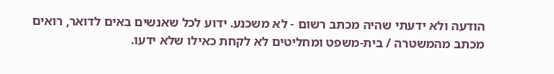הודעה ולא ידעתי שהיה מכתב רשום - לא משכנע. ידוע לכל שאנשים באים לדואר, רואים מכתב מהמשטרה / בית-משפט ומחליטים לא לקחת כאילו שלא ידעו.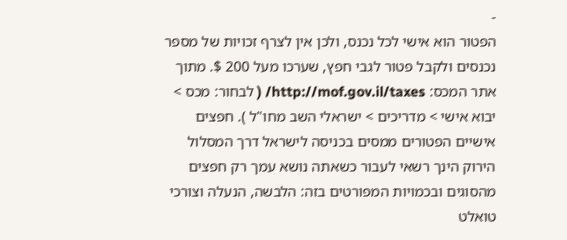-
הפטור הוא אישי לכל נכנס, ולכן אין לצרף זכויות של מספר נכנסים ולקבל פטור לגבי חפץ, שערכו מעל 200 $. מתוך אתר המכס: http://mof.gov.il/taxes/ ( לבחור: מכס > יבוא אישי > מדריכים > ישראלי השב מחו"ל ). חפצים אישיים הפטורים ממסים בכניסה לישראל דרך המסלול הירוק הינך רשאי לעבור כשאתה נושא עמך רק חפצים מהסוגים ובכמויות המפורטים בזה: הלבשה, הנעלה וצורכי טואלט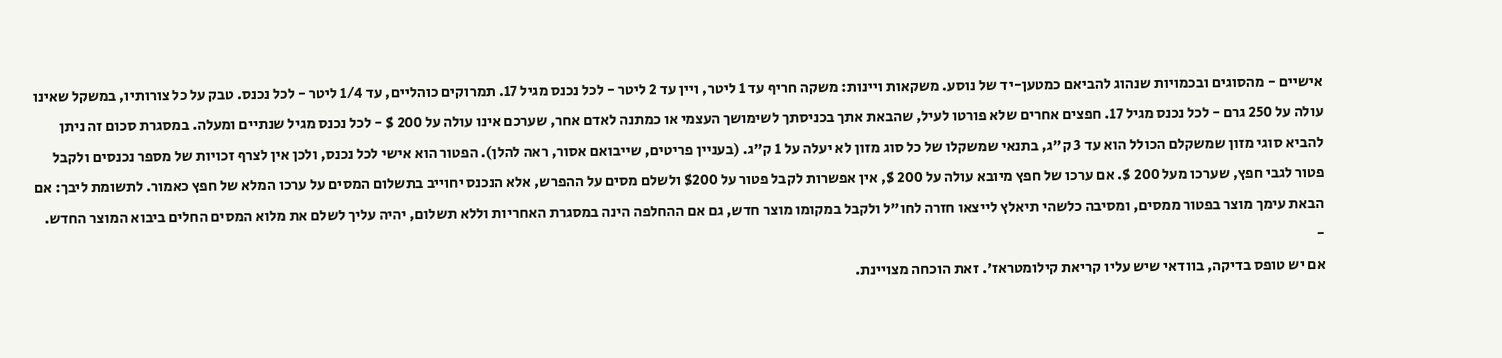אישיים - מהסוגים ובכמויות שנהוג להביאם כמטען-יד של נוסע. משקאות ויינות: משקה חריף עד 1 ליטר, ויין עד 2 ליטר - לכל נכנס מגיל 17. תמרוקים כוהליים, עד 1/4 ליטר - לכל נכנס. טבק על כל צורותיו, במשקל שאינו עולה על 250 גרם - לכל נכנס מגיל 17. חפצים אחרים שלא פורטו לעיל, שהבאת אתך בכניסתך לשימושך העצמי או כמתנה לאדם אחר, שערכם אינו עולה על 200 $ - לכל נכנס מגיל שנתיים ומעלה. במסגרת סכום זה ניתן להביא סוגי מזון שמשקלם הכולל הוא עד 3 ק"ג, בתנאי שמשקלו של כל סוג מזון לא יעלה על 1 ק"ג. (בעניין פריטים, שייבואם אסור, ראה להלן). הפטור הוא אישי לכל נכנס, ולכן אין לצרף זכויות של מספר נכנסים ולקבל פטור לגבי חפץ, שערכו מעל 200 $. אם ערכו של חפץ מיובא עולה על 200 $, אין אפשרות לקבל פטור על $200 ולשלם מסים על ההפרש, אלא הנכנס יחוייב בתשלום המסים על ערכו המלא של חפץ כאמור. לתשומת ליבך: אם הבאת עימך מוצר בפטור ממסים, ומסיבה כלשהי תיאלץ לייצאו חזרה לחו"ל ולקבל במקומו מוצר חדש, גם אם ההחלפה הינה במסגרת האחריות וללא תשלום, יהיה עליך לשלם את מלוא המסים החלים ביבוא המוצר החדש.
-
אם יש טופס בדיקה, בוודאי שיש עליו קריאת קילומטראז'. זאת הוכחה מצויינת.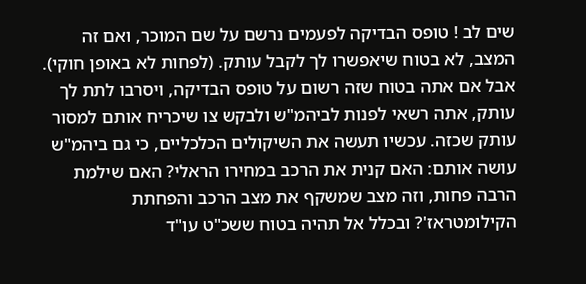שים לב ! טופס הבדיקה לפעמים נרשם על שם המוכר, ואם זה המצב, לא בטוח שיאפשרו לך לקבל עותק. (לפחות לא באופן חוקי). אבל אם אתה בטוח שזה רשום על טופס הבדיקה, ויסרבו לתת לך עותק, אתה רשאי לפנות לביהמ"ש ולבקש צו שיכריח אותם למסור עותק שכזה. עכשיו תעשה את השיקולים הכלכליים, כי גם ביהמ"ש עושה אותם: האם קנית את הרכב במחירו הראלי? האם שילמת הרבה פחות, וזה מצב שמשקף את מצב הרכב והפחתת הקילומטראז'? ובכלל אל תהיה בטוח ששכ"ט עו"ד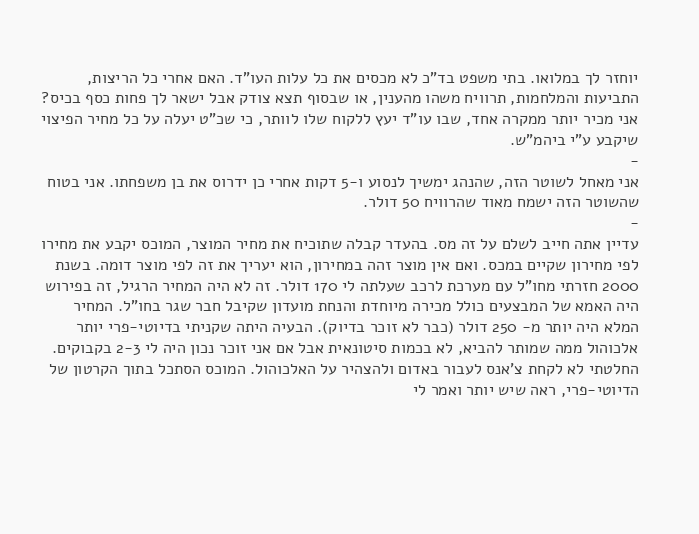יוחזר לך במלואו. בתי משפט בד"כ לא מכסים את כל עלות העו"ד. האם אחרי כל הריצות, התביעות והמלחמות, תרוויח משהו מהענין, או שבסוף תצא צודק אבל ישאר לך פחות כסף בכיס? אני מכיר יותר ממקרה אחד, שבו עו"ד יעץ ללקוח שלו לוותר, כי שכ"ט יעלה על כל מחיר הפיצוי שיקבע ע"י ביהמ"ש.
-
אני מאחל לשוטר הזה, שהנהג ימשיך לנסוע ו-5 דקות אחרי כן ידרוס את בן משפחתו. אני בטוח שהשוטר הזה ישמח מאוד שהרוויח 50 דולר.
-
עדיין אתה חייב לשלם על זה מס. בהעדר קבלה שתוכיח את מחיר המוצר, המוכס יקבע את מחירו לפי מחירון שקיים במכס. ואם אין מוצר זהה במחירון, הוא יעריך את זה לפי מוצר דומה. בשנת 2000 חזרתי מחו"ל עם מערכת לרכב שעלתה לי 170 דולר. זה לא היה המחיר הרגיל, זה בפירוש היה האמא של המבצעים כולל מכירה מיוחדת והנחת מועדון שקיבל חבר שגר בחו"ל. המחיר המלא היה יותר מ- 250 דולר (כבר לא זוכר בדיוק). הבעיה היתה שקניתי בדיוטי-פרי יותר אלכוהול ממה שמותר להביא, לא בכמות סיטונאית אבל אם אני זוכר נכון היה לי 2-3 בקבוקים. החלטתי לא לקחת צ'אנס לעבור באדום ולהצהיר על האלכוהול. המוכס הסתכל בתוך הקרטון של הדיוטי-פרי, ראה שיש יותר ואמר לי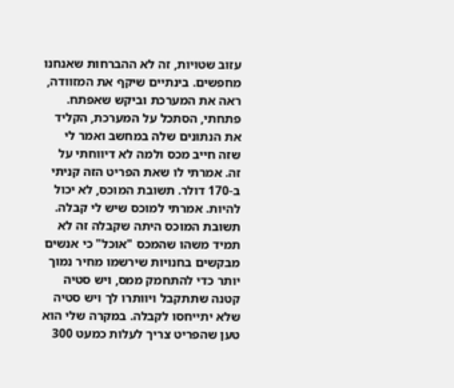עזוב שטויות, זה לא ההברחות שאנחנו מחפשים. בינתיים שיקף את המזוודה, ראה את המערכת וביקש שאפתח. פתחתי, הסתכל על המערכת, הקליד את הנתונים שלה במחשב ואמר לי שזה חייב מכס ולמה לא דיווחתי על זה. אמרתי לו שאת הפריט הזה קניתי ב-170 דולר. תשובת המוכס, לא יכול להיות. אמרתי למוכס שיש לי קבלה. תשובת המוכס היתה שקבלה זה לא תמיד משהו שהמכס "אוכל" כי אנשים מבקשים בחנויות שירשמו מחיר נמוך יותר כדי להתחמק ממס, ויש סטיה קטנה שתתקבל ויוותרו לך ויש סטיה שלא יתייחסו לקבלה. במקרה שלי הוא טען שהפריט צריך לעלות כמעט 300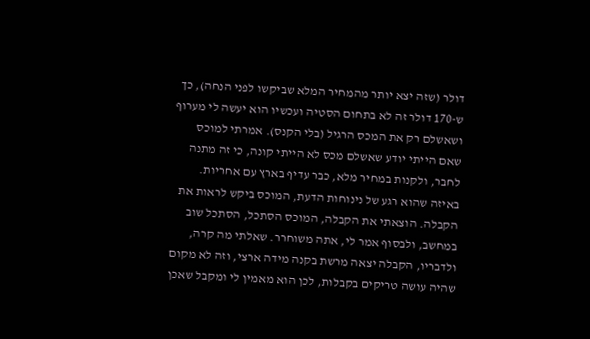דולר (שזה יצא יותר מהמחיר המלא שביקשו לפני הנחה), כך ש-170 דולר זה לא בתחום הסטיה ועכשיו הוא יעשה לי מערוף ושאשלם רק את המכס הרגיל (בלי הקנס). אמרתי למוכס שאם הייתי יודע שאשלם מכס לא הייתי קונה, כי זה מתנה לחבר, ולקנות במחיר מלא, כבר עדיף בארץ עם אחריות. באיזה שהוא רגע של נינוחות הדעת, המוכס ביקש לראות את הקבלה. הוצאתי את הקבלה, המוכס הסתכל, הסתכל שוב במחשב, ולבסוף אמר לי, אתה משוחרר. שאלתי מה קרה, ולדבריו, הקבלה יצאה מרשת בקנה מידה ארצי, וזה לא מקום שהיה עושה טריקים בקבלות, לכן הוא מאמין לי ומקבל שאכן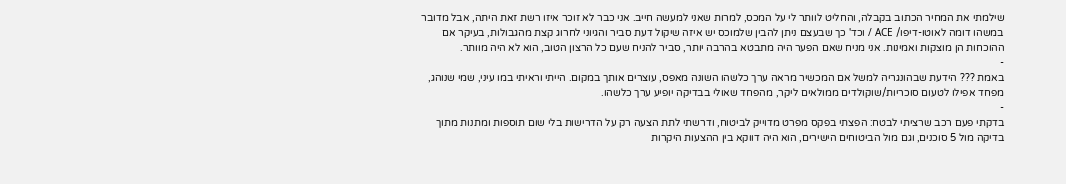שילמתי את המחיר הכתוב בקבלה, והחליט לוותר לי על המכס, למרות שאני למעשה חייב. אני כבר לא זוכר איזו רשת זאת היתה, אבל מדובר במשהו דומה לאוטו-דיפו/ ACE / וכד' כך שבעצם ניתן להבין שלמוכס יש איזה שיקול דעת סביר והגיוני לחרוג קצת מהגבולות, בעיקר אם ההוכחות הן מוצקות ואמינות. אני מניח שאם הפער היה מתבטא בהרבה יותר, סביר להניח שעם כל הרצון הטוב, הוא לא היה מוותר.
-
באמת ??? הידעת שבהונגריה למשל אם המכשיר מראה ערך כלשהו השונה מאפס, עוצרים אותך במקום. הייתי וראיתי במו עיני, שמי שנוהג, מפחד אפילו לטעום סוכריות/שוקולדים ממולאים ליקר, מהפחד שאולי בבדיקה יופיע ערך כלשהו.
-
בדקתי פעם רכב שרציתי לבטח: הפצתי בפקס מפרט מדוייק לביטוח, ודרשתי לתת הצעה רק על הדרישות בלי שום תוספות ומתנות מתוך בדיקה מול 5 סוכנים, וגם מול הביטוחים הישירים, הוא היה דווקא בין ההצעות היקרות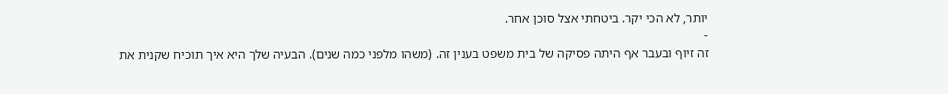יותר, לא הכי יקר. ביטחתי אצל סוכן אחר.
-
זה זיוף ובעבר אף היתה פסיקה של בית משפט בענין זה. (משהו מלפני כמה שנים). הבעיה שלך היא איך תוכיח שקנית את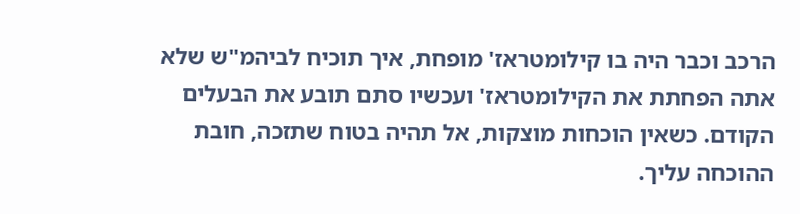הרכב וכבר היה בו קילומטראז' מופחת, איך תוכיח לביהמ"ש שלא אתה הפחתת את הקילומטראז' ועכשיו סתם תובע את הבעלים הקודם. כשאין הוכחות מוצקות, אל תהיה בטוח שתזכה, חובת ההוכחה עליך.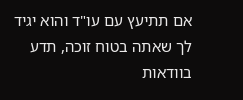אם תתיעץ עם עו"ד והוא יגיד לך שאתה בטוח זוכה, תדע בוודאות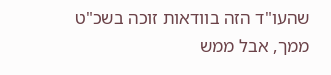שהעו"ד הזה בוודאות זוכה בשכ"ט ממך, אבל ממש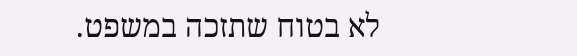לא בטוח שתזכה במשפט.